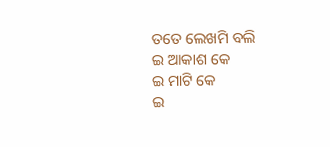ତତେ ଲେଖମି ବଲି
ଇ ଆକାଶ କେ
ଇ ମାଟି କେ
ଇ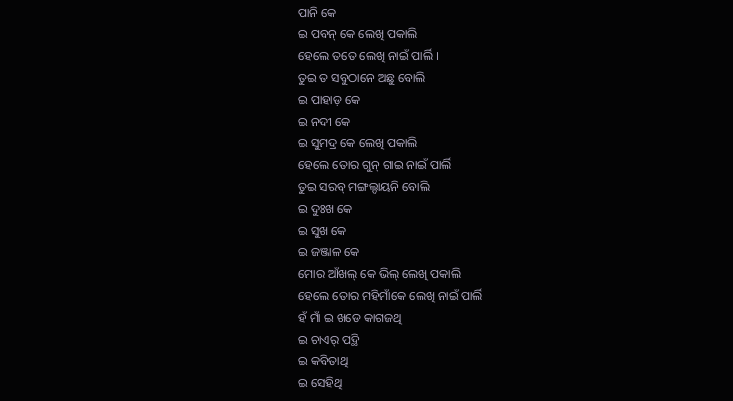ପାନି କେ
ଇ ପବନ୍ କେ ଲେଖି ପକାଲି
ହେଲେ ତତେ ଲେଖି ନାଇଁ ପାର୍ଲି ।
ତୁଇ ତ ସବୁଠାନେ ଅଛୁ ବୋଲି
ଇ ପାହାଡ଼ କେ
ଇ ନଦୀ କେ
ଇ ସୁମଦ୍ର କେ ଲେଖି ପକାଲି
ହେଲେ ତୋର ଗୁନ୍ ଗାଇ ନାଇଁ ପାର୍ଲି
ତୁଇ ସରବ୍ ମଙ୍ଗଲ୍ଦାୟନି ବୋଲି
ଇ ଦୁଃଖ କେ
ଇ ସୁଖ କେ
ଇ ଜଞ୍ଜାଳ କେ
ମୋର ଆଁଖଲ୍ କେ ଭିଲ୍ ଲେଖି ପକାଲି
ହେଲେ ତୋର ମହିମାଁକେ ଲେଖି ନାଇଁ ପାର୍ଲି
ହଁ ମାଁ ଇ ଖଡେ କାଗଜଥି
ଇ ଚାଏର୍ ପଦ୍ଥି
ଇ କବିତାଥି
ଇ ସେହିଥି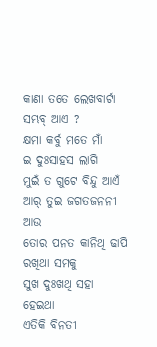କାଣା ତତେ ଲେଖବାର୍ଟା ସମ୍ଭବ୍ ଆଏ ?
କ୍ଷମା କର୍ବୁ ମତେ ମାଁ
ଇ ଦୁଃସାହସ ଲାଗି
ମୁଇଁ ତ ଗୁଟେ ବିନ୍ଦୁ ଆଏଁ
ଆର୍ ତୁଇ ଜଗତଜନନୀ ଆଉ
ତୋର ପନତ କାନିଥି ଢାପି ରଖିଥା ସମକୁ
ସୁଖ ଦୁଃଖଥି ସହା ହେଇଥା
ଏତିକି ବିନତୀ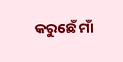କରୁଛେଁ ମାଁ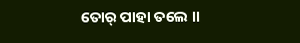ତୋର୍ ପାହା ତଲେ ।।